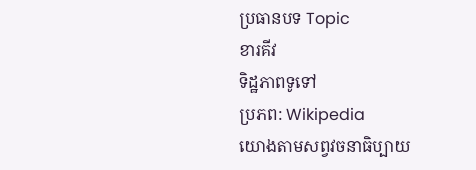ប្រធានបទ Topic
ខារគីវ
ទិដ្ឋភាពទូទៅ
ប្រភព: Wikipedia
យោងតាមសព្វវចនាធិប្បាយ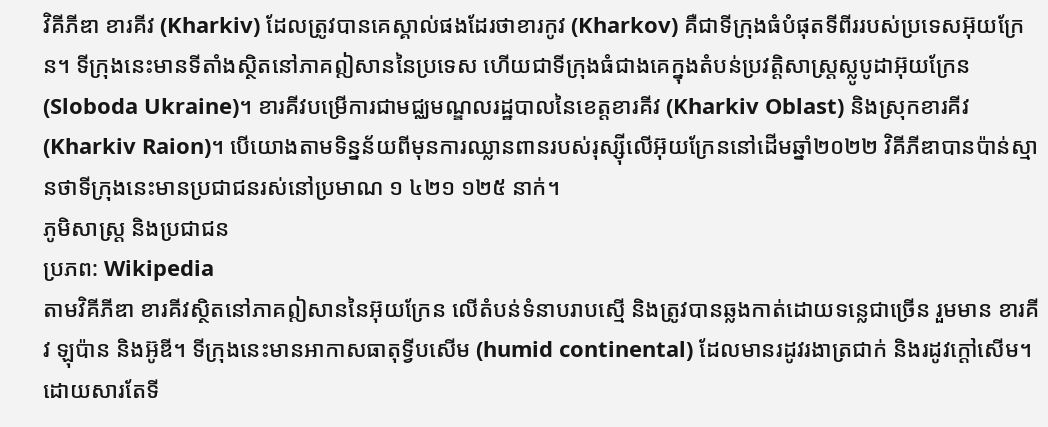វិគីភីឌា ខារគីវ (Kharkiv) ដែលត្រូវបានគេស្គាល់ផងដែរថាខារកូវ (Kharkov) គឺជាទីក្រុងធំបំផុតទីពីររបស់ប្រទេសអ៊ុយក្រែន។ ទីក្រុងនេះមានទីតាំងស្ថិតនៅភាគឦសាននៃប្រទេស ហើយជាទីក្រុងធំជាងគេក្នុងតំបន់ប្រវត្តិសាស្ត្រស្លូបូដាអ៊ុយក្រែន (Sloboda Ukraine)។ ខារគីវបម្រើការជាមជ្ឈមណ្ឌលរដ្ឋបាលនៃខេត្តខារគីវ (Kharkiv Oblast) និងស្រុកខារគីវ (Kharkiv Raion)។ បើយោងតាមទិន្នន័យពីមុនការឈ្លានពានរបស់រុស្ស៊ីលើអ៊ុយក្រែននៅដើមឆ្នាំ២០២២ វិគីភីឌាបានប៉ាន់ស្មានថាទីក្រុងនេះមានប្រជាជនរស់នៅប្រមាណ ១ ៤២១ ១២៥ នាក់។
ភូមិសាស្ត្រ និងប្រជាជន
ប្រភព: Wikipedia
តាមវិគីភីឌា ខារគីវស្ថិតនៅភាគឦសាននៃអ៊ុយក្រែន លើតំបន់ទំនាបរាបស្មើ និងត្រូវបានឆ្លងកាត់ដោយទន្លេជាច្រើន រួមមាន ខារគីវ ឡុប៉ាន និងអ៊ូឌី។ ទីក្រុងនេះមានអាកាសធាតុទ្វីបសើម (humid continental) ដែលមានរដូវរងាត្រជាក់ និងរដូវក្ដៅសើម។ ដោយសារតែទី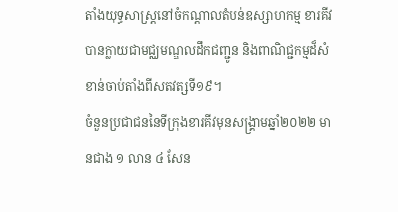តាំងយុទ្ធសាស្ត្រនៅចំកណ្ដាលតំបន់ឧស្សាហកម្ម ខារគីវបានក្លាយជាមជ្ឈមណ្ឌលដឹកជញ្ជូន និងពាណិជ្ជកម្មដ៏សំខាន់ចាប់តាំងពីសតវត្សទី១៩។
ចំនួនប្រជាជននៃទីក្រុងខារគីវមុនសង្គ្រាមឆ្នាំ២០២២ មានជាង ១ លាន ៤ សែន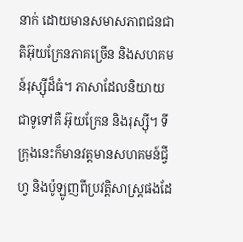នាក់ ដោយមានសមាសភាពជនជាតិអ៊ុយក្រែនភាគច្រើន និងសហគមន៍រុស្ស៊ីដ៏ធំ។ ភាសាដែលនិយាយជាទូទៅគឺ អ៊ុយក្រែន និងរុស្ស៊ី។ ទីក្រុងនេះក៏មានវត្តមានសហគមន៍ជ្វីហ្វ និងប៉ូឡូញពីប្រវត្តិសាស្ត្រផងដែ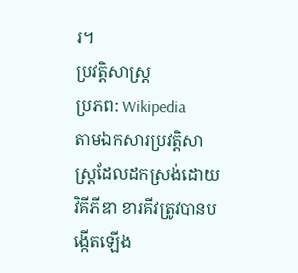រ។
ប្រវត្តិសាស្ត្រ
ប្រភព: Wikipedia
តាមឯកសារប្រវត្តិសាស្ត្រដែលដកស្រង់ដោយវិគីភីឌា ខារគីវត្រូវបានបង្កើតឡើង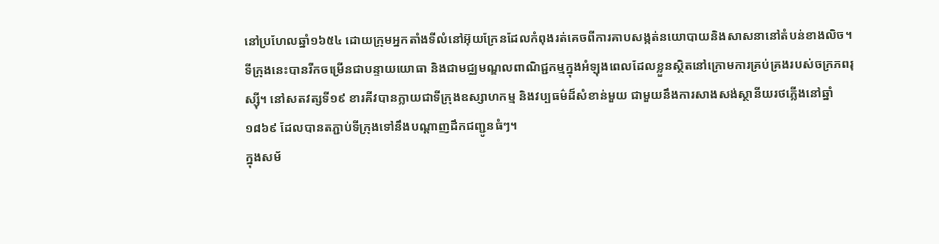នៅប្រហែលឆ្នាំ១៦៥៤ ដោយក្រុមអ្នកតាំងទីលំនៅអ៊ុយក្រែនដែលកំពុងរត់គេចពីការគាបសង្កត់នយោបាយនិងសាសនានៅតំបន់ខាងលិច។ ទីក្រុងនេះបានរីកចម្រើនជាបន្ទាយយោធា និងជាមជ្ឈមណ្ឌលពាណិជ្ជកម្មក្នុងអំឡុងពេលដែលខ្លួនស្ថិតនៅក្រោមការគ្រប់គ្រងរបស់ចក្រភពរុស្ស៊ី។ នៅសតវត្សទី១៩ ខារគីវបានក្លាយជាទីក្រុងឧស្សាហកម្ម និងវប្បធម៌ដ៏សំខាន់មួយ ជាមួយនឹងការសាងសង់ស្ថានីយរថភ្លើងនៅឆ្នាំ១៨៦៩ ដែលបានតភ្ជាប់ទីក្រុងទៅនឹងបណ្ដាញដឹកជញ្ជូនធំៗ។
ក្នុងសម័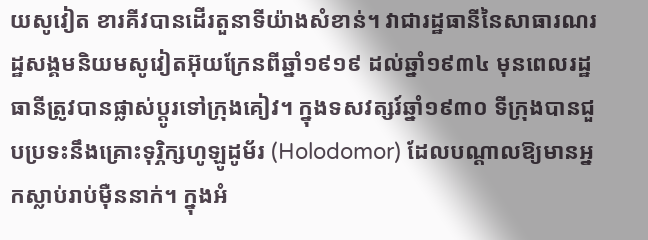យសូវៀត ខារគីវបានដើរតួនាទីយ៉ាងសំខាន់។ វាជារដ្ឋធានីនៃសាធារណរដ្ឋសង្គមនិយមសូវៀតអ៊ុយក្រែនពីឆ្នាំ១៩១៩ ដល់ឆ្នាំ១៩៣៤ មុនពេលរដ្ឋធានីត្រូវបានផ្លាស់ប្ដូរទៅក្រុងគៀវ។ ក្នុងទសវត្សរ៍ឆ្នាំ១៩៣០ ទីក្រុងបានជួបប្រទះនឹងគ្រោះទុរ្ភិក្សហូឡូដូម័រ (Holodomor) ដែលបណ្ដាលឱ្យមានអ្នកស្លាប់រាប់ម៉ឺននាក់។ ក្នុងអំ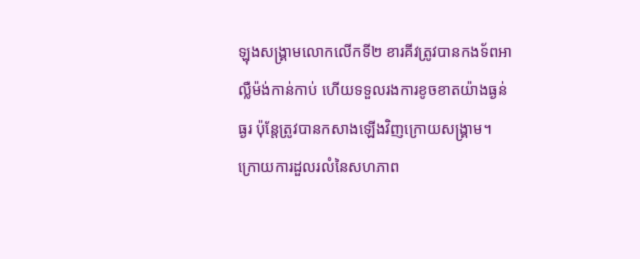ឡុងសង្គ្រាមលោកលើកទី២ ខារគីវត្រូវបានកងទ័ពអាល្លឺម៉ង់កាន់កាប់ ហើយទទួលរងការខូចខាតយ៉ាងធ្ងន់ធ្ងរ ប៉ុន្តែត្រូវបានកសាងឡើងវិញក្រោយសង្គ្រាម។
ក្រោយការដួលរលំនៃសហភាព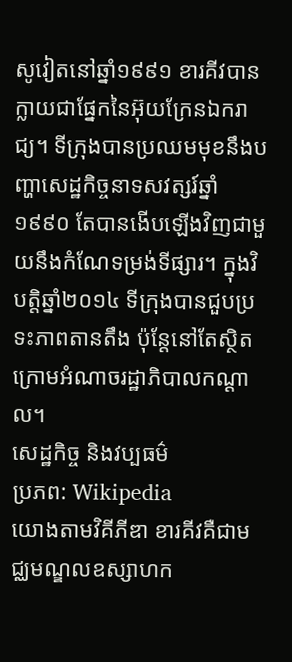សូវៀតនៅឆ្នាំ១៩៩១ ខារគីវបានក្លាយជាផ្នែកនៃអ៊ុយក្រែនឯករាជ្យ។ ទីក្រុងបានប្រឈមមុខនឹងបញ្ហាសេដ្ឋកិច្ចនាទសវត្សរ៍ឆ្នាំ១៩៩០ តែបានងើបឡើងវិញជាមួយនឹងកំណែទម្រង់ទីផ្សារ។ ក្នុងវិបត្តិឆ្នាំ២០១៤ ទីក្រុងបានជួបប្រទះភាពតានតឹង ប៉ុន្តែនៅតែស្ថិតក្រោមអំណាចរដ្ឋាភិបាលកណ្ដាល។
សេដ្ឋកិច្ច និងវប្បធម៌
ប្រភព: Wikipedia
យោងតាមវិគីភីឌា ខារគីវគឺជាមជ្ឈមណ្ឌលឧស្សាហក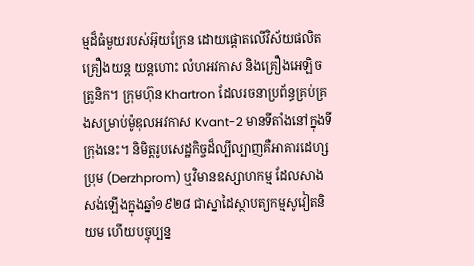ម្មដ៏ធំមួយរបស់អ៊ុយក្រែន ដោយផ្ដោតលើវិស័យផលិតគ្រឿងយន្ត យន្តហោះ លំហអវកាស និងគ្រឿងអេឡិចត្រូនិក។ ក្រុមហ៊ុន Khartron ដែលរចនាប្រព័ន្ធគ្រប់គ្រងសម្រាប់ម៉ូឌុលអវកាស Kvant-2 មានទីតាំងនៅក្នុងទីក្រុងនេះ។ និមិត្តរូបសេដ្ឋកិច្ចដ៏ល្បីល្បាញគឺអាគារដេហ្សប្រុម (Derzhprom) ឬវិមានឧស្សាហកម្ម ដែលសាងសង់ឡើងក្នុងឆ្នាំ១៩២៨ ជាស្នាដៃស្ថាបត្យកម្មសូវៀតនិយម ហើយបច្ចុប្បន្ន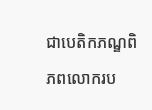ជាបេតិកភណ្ឌពិភពលោករប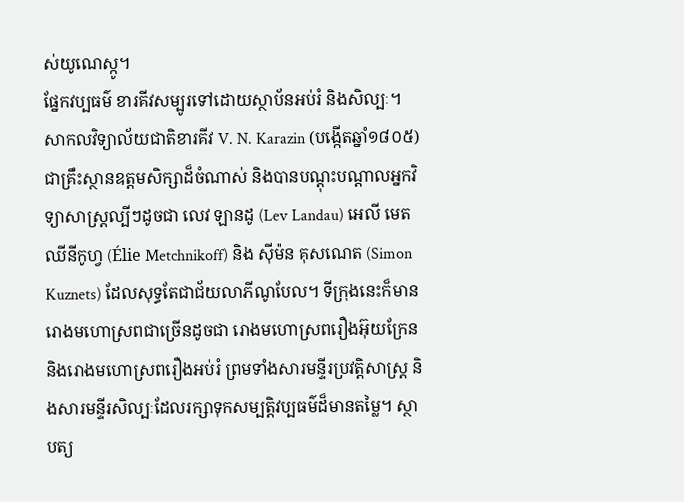ស់យូណេស្កូ។
ផ្នែកវប្បធម៌ ខារគីវសម្បូរទៅដោយស្ថាប័នអប់រំ និងសិល្បៈ។ សាកលវិទ្យាល័យជាតិខារគីវ V. N. Karazin (បង្កើតឆ្នាំ១៨០៥) ជាគ្រឹះស្ថានឧត្តមសិក្សាដ៏ចំណាស់ និងបានបណ្ដុះបណ្ដាលអ្នកវិទ្យាសាស្ត្រល្បីៗដូចជា លេវ ឡានដូ (Lev Landau) អេលី មេតឈីនីកូហ្វ (Élie Metchnikoff) និង ស៊ីម៉ន គុសណេត (Simon Kuznets) ដែលសុទ្ធតែជាជ័យលាភីណូបែល។ ទីក្រុងនេះក៏មានរោងមហោស្រពជាច្រើនដូចជា រោងមហោស្រពរឿងអ៊ុយក្រែន និងរោងមហោស្រពរឿងអប់រំ ព្រមទាំងសារមន្ទីរប្រវត្តិសាស្ត្រ និងសារមន្ទីរសិល្បៈដែលរក្សាទុកសម្បត្តិវប្បធម៌ដ៏មានតម្លៃ។ ស្ថាបត្យ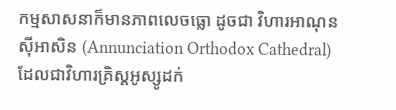កម្មសាសនាក៏មានភាពលេចធ្លោ ដូចជា វិហារអាណុនស៊ីអាសិន (Annunciation Orthodox Cathedral) ដែលជាវិហារគ្រិស្តអូស្សូដក់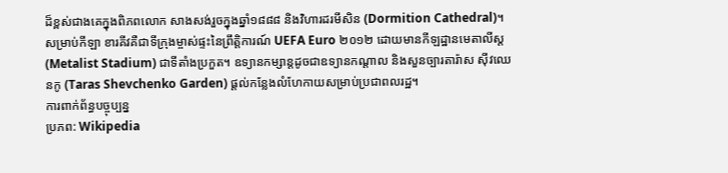ដ៏ខ្ពស់ជាងគេក្នុងពិភពលោក សាងសង់រួចក្នុងឆ្នាំ១៨៨៨ និងវិហារដរមីសិន (Dormition Cathedral)។
សម្រាប់កីឡា ខារគីវគឺជាទីក្រុងម្ចាស់ផ្ទះនៃព្រឹត្តិការណ៍ UEFA Euro ២០១២ ដោយមានកីឡដ្ឋានមេតាលីស្ត (Metalist Stadium) ជាទីតាំងប្រកួត។ ឧទ្យានកម្សាន្តដូចជាឧទ្យានកណ្ដាល និងសួនច្បារតារ៉ាស ស៊ីវឈេនកូ (Taras Shevchenko Garden) ផ្ដល់កន្លែងលំហែកាយសម្រាប់ប្រជាពលរដ្ឋ។
ការពាក់ព័ន្ធបច្ចុប្បន្ន
ប្រភព: Wikipedia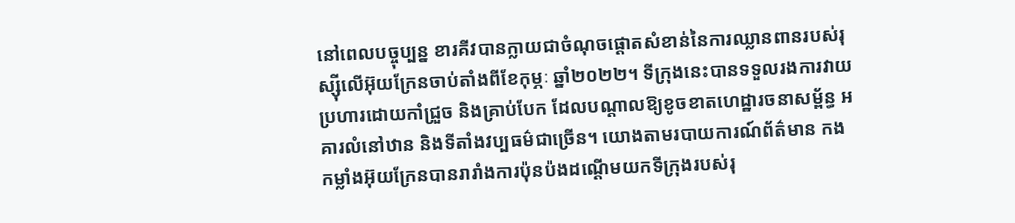នៅពេលបច្ចុប្បន្ន ខារគីវបានក្លាយជាចំណុចផ្ដោតសំខាន់នៃការឈ្លានពានរបស់រុស្ស៊ីលើអ៊ុយក្រែនចាប់តាំងពីខែកុម្ភៈ ឆ្នាំ២០២២។ ទីក្រុងនេះបានទទួលរងការវាយប្រហារដោយកាំជ្រួច និងគ្រាប់បែក ដែលបណ្ដាលឱ្យខូចខាតហេដ្ឋារចនាសម្ព័ន្ធ អគារលំនៅឋាន និងទីតាំងវប្បធម៌ជាច្រើន។ យោងតាមរបាយការណ៍ព័ត៌មាន កងកម្លាំងអ៊ុយក្រែនបានរារាំងការប៉ុនប៉ងដណ្ដើមយកទីក្រុងរបស់រុ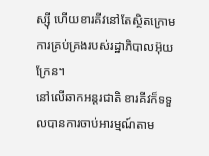ស្ស៊ី ហើយខារគីវនៅតែស្ថិតក្រោមការគ្រប់គ្រងរបស់រដ្ឋាភិបាលអ៊ុយក្រែន។
នៅលើឆាកអន្តរជាតិ ខារគីវក៏ទទួលបានការចាប់អារម្មណ៍តាម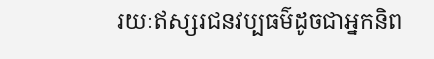រយៈឥស្សរជនវប្បធម៌ដូចជាអ្នកនិព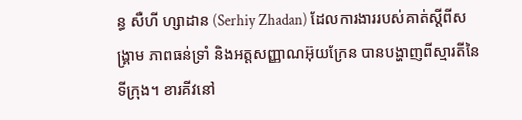ន្ធ សឺហី ហ្សាដាន (Serhiy Zhadan) ដែលការងាររបស់គាត់ស្ដីពីសង្គ្រាម ភាពធន់ទ្រាំ និងអត្តសញ្ញាណអ៊ុយក្រែន បានបង្ហាញពីស្មារតីនៃទីក្រុង។ ខារគីវនៅ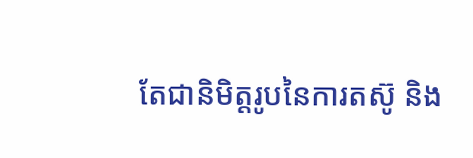តែជានិមិត្តរូបនៃការតស៊ូ និង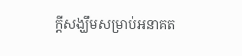ក្ដីសង្ឃឹមសម្រាប់អនាគត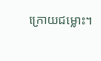ក្រោយជម្លោះ។